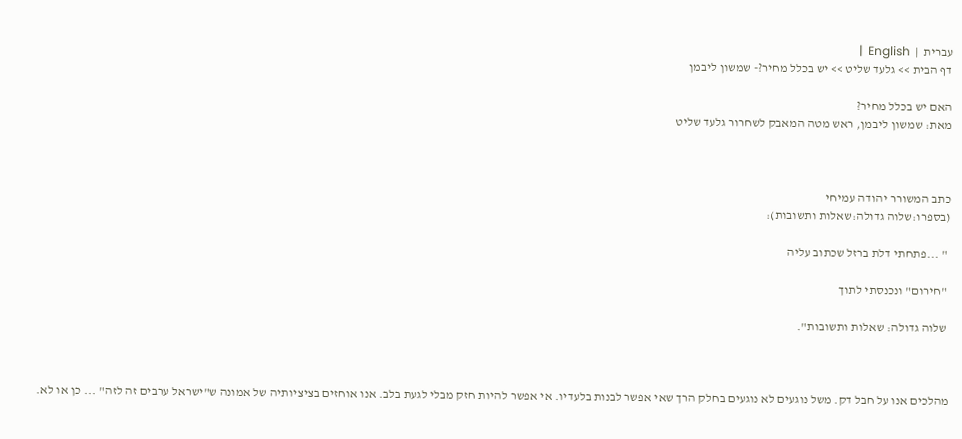עברית  |  English  |
דף הבית >> גלעד שליט >> יש בכלל מחיר?- שמשון ליבמן

האם יש בכלל מחיר?
מאת: שמשון ליבמן, ראש מטה המאבק לשחרור גלעד שליט



כתב המשורר יהודה עמיחי
(בספרו:שלוה גדולה:שאלות ותשובות):

 " ...פתחתי דלת ברזל שכתוב עליה

 "חירום" ונכנסתי לתוך

 שלוה גדולה: שאלות ותשובות".



מהלכים אנו על חבל דק. משל נוגעים לא נוגעים בחלק הרך שאי אפשר לבנות בלעדיו. אי אפשר להיות חזק מבלי לגעת בלב. אנו אוחזים בציציותיה של אמונה ש"ישראל ערבים זה לזה" ... כן או לא.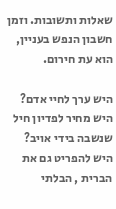שאלות ותשובות. וזמן חשבון הנפש בעניין, הוא עת חירום.

היש ערך לחיי אדם? היש מחיר לפדיון חיל שנשבה בידי אויב? היש להפריט גם את הברית , הבלתי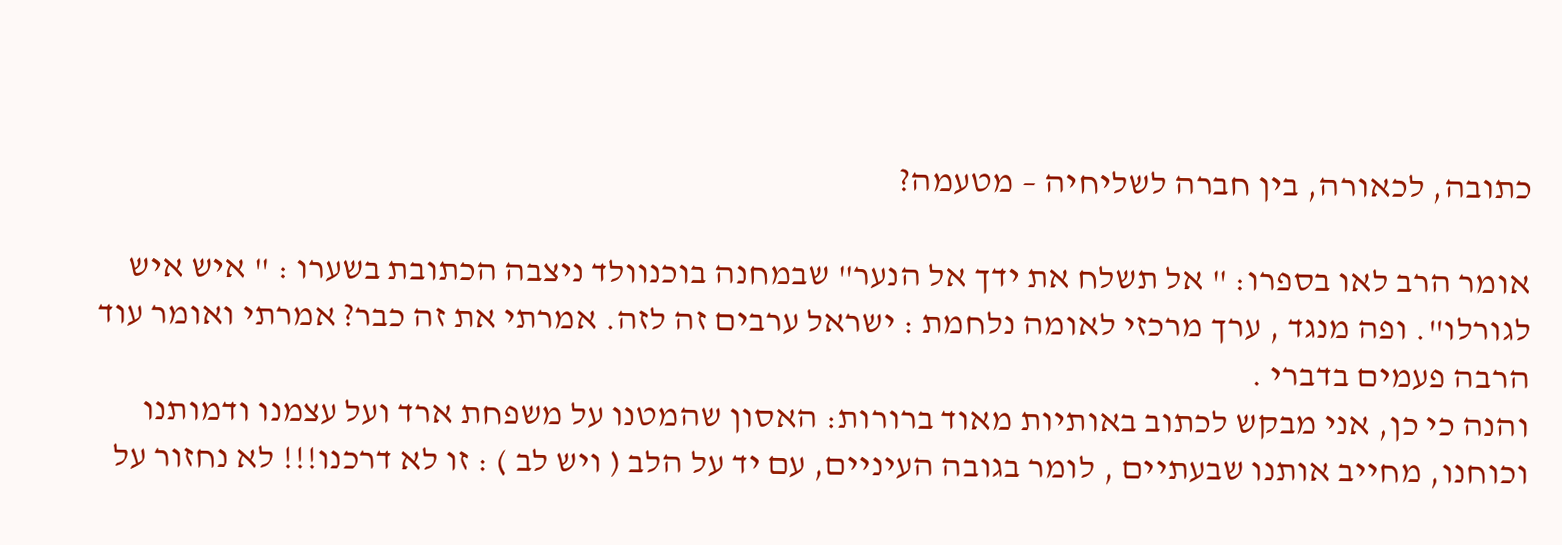כתובה, לכאורה, בין חברה לשליחיה – מטעמה?

אומר הרב לאו בספרו: " אל תשלח את ידך אל הנער" שבמחנה בוכנוולד ניצבה הכתובת בשערו : " איש איש לגורלו". ופה מנגד , ערך מרכזי לאומה נלחמת : ישראל ערבים זה לזה. אמרתי את זה כבר? אמרתי ואומר עוד הרבה פעמים בדברי .
והנה כי כן, אני מבקש לכתוב באותיות מאוד ברורות: האסון שהמטנו על משפחת ארד ועל עצמנו ודמותנו וכוחנו, מחייב אותנו שבעתיים , לומר בגובה העיניים, עם יד על הלב ( ויש לב ) : זו לא דרכנו!!! לא נחזור על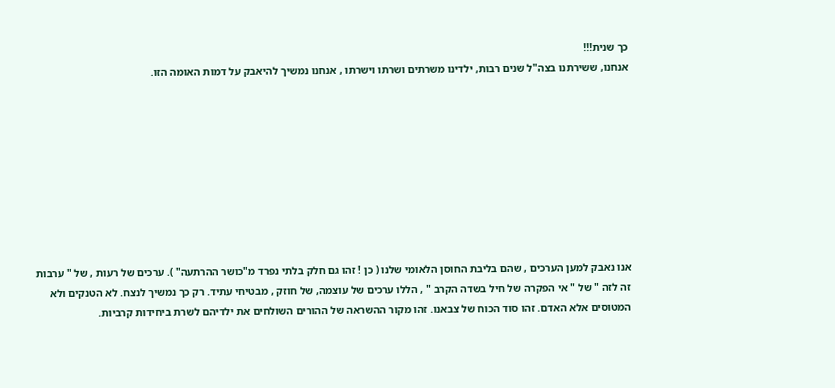כך שנית!!!
אנחנו, ששירתנו בצה"ל שנים רבות, ילדינו משרתים ושרתו וישרתו , אנחנו נמשיך להיאבק על דמות האומה הזו.









אנו נאבק למען הערכים , שהם בליבת החוסן הלאומי שלנו ( כן ! זהו גם חלק בלתי נפרד מ"כושר ההרתעה" ). ערכים של רעות , של " ערבות זה לזה " של " אי הפקרה של חיל בשדה הקרב " , הללו ערכים של עוצמה, של חוזק , מבטיחי עתיד. רק כך נמשיך לנצח. לא הטנקים ולא המטוסים אלא האדם. זהו סוד הכוח של צבאנו. זהו מקור ההשראה של ההורים השולחים את ילדיהם לשרת ביחידות קרביות.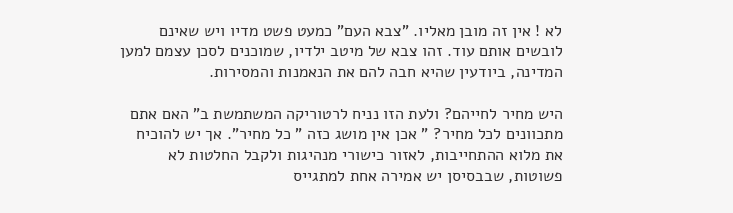לא ! אין זה מובן מאליו. "צבא העם" כמעט פשט מדיו ויש שאינם לובשים אותם עוד. זהו צבא של מיטב ילדיו, שמוכנים לסכן עצמם למען המדינה, ביודעין שהיא חבה להם את הנאמנות והמסירות.

היש מחיר לחייהם? ולעת הזו נניח לרטוריקה המשתמשת ב" האם אתם מתכוונים לכל מחיר? " אכן אין מושג כזה " כל מחיר". אך יש להוכיח את מלוא ההתחייבות, לאזור כישורי מנהיגות ולקבל החלטות לא פשוטות, שבבסיסן יש אמירה אחת למתגייס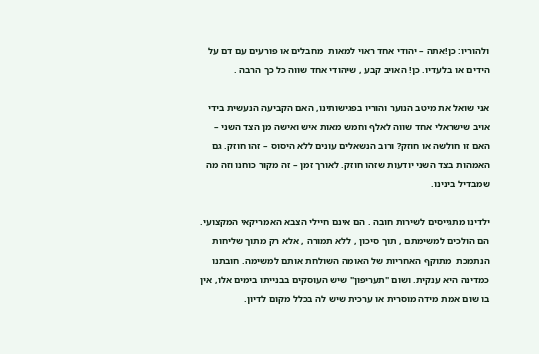ולהוריו: כן!אתה – יהודי אחד ראוי למאות  מחבלים או פורעים עם דם על הידים או בלעדיו. כן! האויב קבע , שיהודי אחד שווה כל כך הרבה .

אני שואל את מיטב הנוער והוריו בפגישותינו, האם הקביעה הנעשית בידי אויב שישראלי אחד שווה לאלף וחמש מאות איש ואישה מן הצד השני – האם זו חולשה או חוזק? ורוב הנשאלים עונים ללא היסוס – זהו חוזק. גם האמהות בצד השני יודעות שזהו חוזק. לאורך זמן – זה מקור כוחנו וזה מה שמבדיל בינינו.

ילדינו מתגייסים לשירות חובה . הם אינם חיילי הצבא האמריקאי המקצועי. הם הולכים למשימתם , תוך סיכון , ללא תמורה , אלא רק מתוך שליחות הנתמכת  מתוקף האחריות של האומה השולחת אותם למשימה. חובתנו כמדינה היא ענקית. ושום "תעריפון" שיש העוסקים בבנייתו בימים אלו, אין בו שום אמת מידה מוסרית או ערכית שיש לה בכלל מקום לדיון.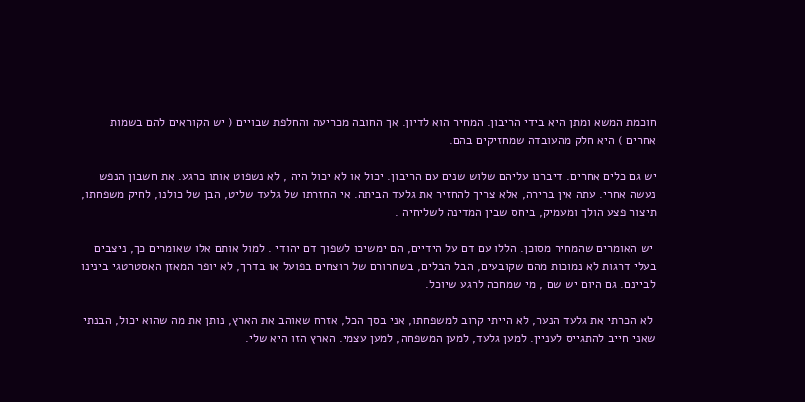חוכמת המשא ומתן היא בידי הריבון. המחיר הוא לדיון. אך החובה מכריעה והחלפת שבויים ( יש הקוראים להם בשמות אחרים ) היא חלק מהעובדה שמחזיקים בהם.

יש גם כלים אחרים. דיברנו עליהם שלוש שנים עם הריבון. יכול או לא יכול היה , לא נשפוט אותו כרגע. את חשבון הנפש נעשה אחרי. עתה אין ברירה, אלא צריך להחזיר את גלעד הביתה. אי החזרתו של גלעד שליט, הבן של כולנו, לחיק משפחתו, תיצור פצע הולך ומעמיק, ביחס שבין המדינה לשליחיה .

 יש האומרים שהמחיר מסוכן. הללו עם דם על הידיים, הם ימשיכו לשפוך דם יהודי . למול אותם אלו שאומרים כך, ניצבים בעלי דרגות לא נמוכות מהם שקובעים, הבל הבלים, בשחרורם של רוצחים בפועל או בדרך, לא יופר המאזן האסטרטגי בינינו לביינם. גם היום יש שם , מי שמחכה לרגע שיוכל.

 לא הכרתי את גלעד הנער, לא הייתי קרוב למשפחתו, אני בסך הכל, אזרח שאוהב את הארץ, נותן את מה שהוא יכול, הבנתי שאני חייב להתגייס לעניין. למען גלעד, למען המשפחה, למען עצמי. הארץ הזו היא שלי.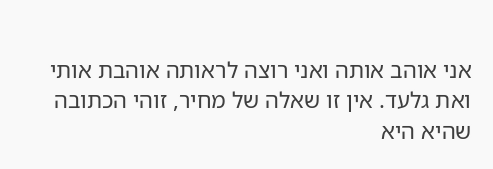אני אוהב אותה ואני רוצה לראותה אוהבת אותי ואת גלעד. אין זו שאלה של מחיר, זוהי הכתובה שהיא היא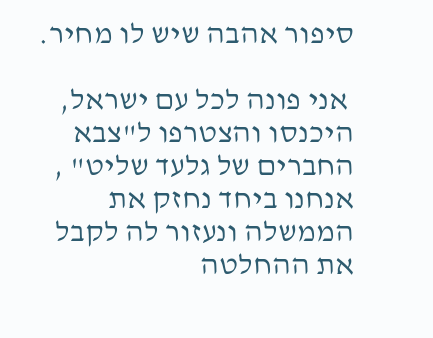סיפור אהבה שיש לו מחיר.

 אני פונה לכל עם ישראל, היכנסו והצטרפו ל"צבא החברים של גלעד שליט" , אנחנו ביחד נחזק את הממשלה ונעזור לה לקבל את ההחלטה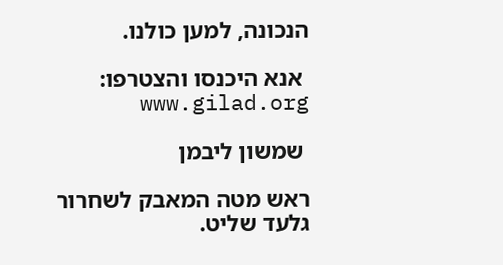הנכונה, למען כולנו.

 אנא היכנסו והצטרפו: www.gilad.org

 שמשון ליבמן

ראש מטה המאבק לשחרור גלעד שליט.